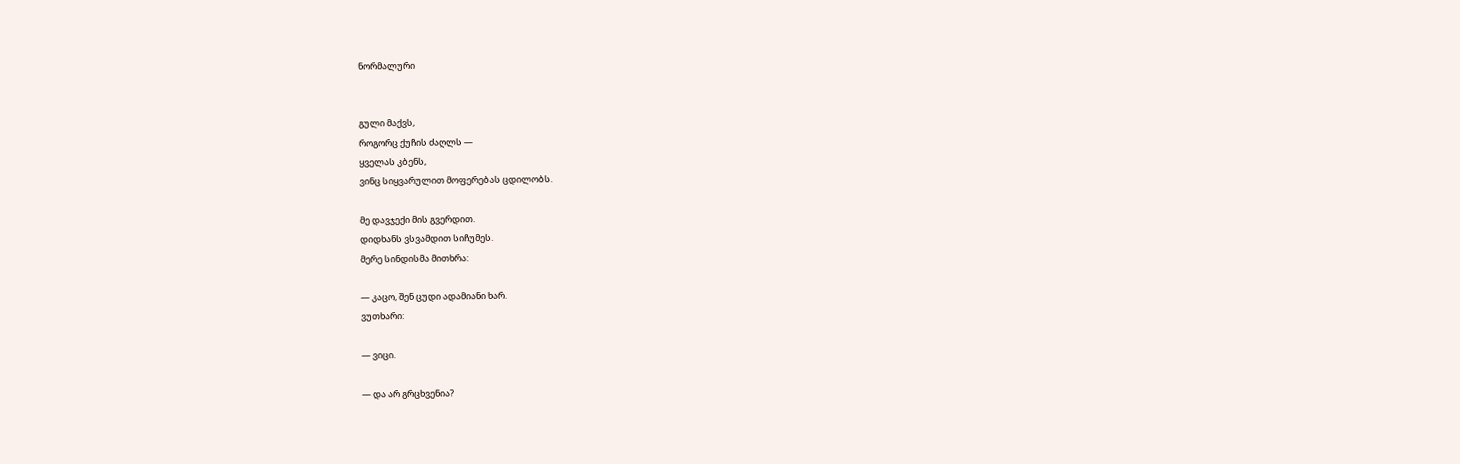ნორმალური


გული მაქვს,
როგორც ქუჩის ძაღლს —
ყველას კბენს,
ვინც სიყვარულით მოფერებას ცდილობს.

მე დავჯექი მის გვერდით.
დიდხანს ვსვამდით სიჩუმეს.
მერე სინდისმა მითხრა:

— კაცო, შენ ცუდი ადამიანი ხარ.
ვუთხარი:

— ვიცი.

— და არ გრცხვენია?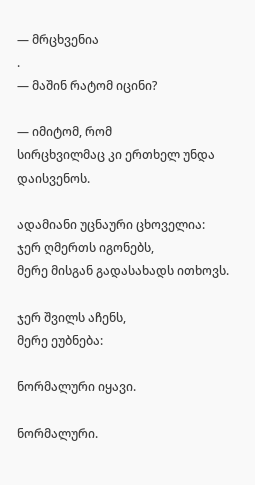— მრცხვენია
.
— მაშინ რატომ იცინი?

— იმიტომ, რომ
სირცხვილმაც კი ერთხელ უნდა დაისვენოს.

ადამიანი უცნაური ცხოველია:
ჯერ ღმერთს იგონებს,
მერე მისგან გადასახადს ითხოვს.

ჯერ შვილს აჩენს,
მერე ეუბნება:

ნორმალური იყავი.

ნორმალური.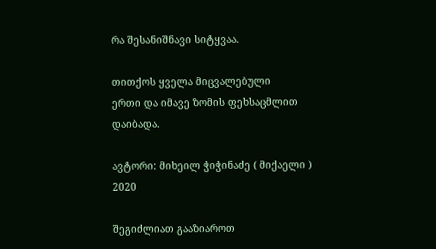რა შესანიშნავი სიტყვაა.

თითქოს ყველა მიცვალებული
ერთი და იმავე ზომის ფეხსაცმლით
დაიბადა.

ავტორი: მიხეილ ჭიჭინაძე ( მიქაელი )
2020

შეგიძლიათ გააზიაროთ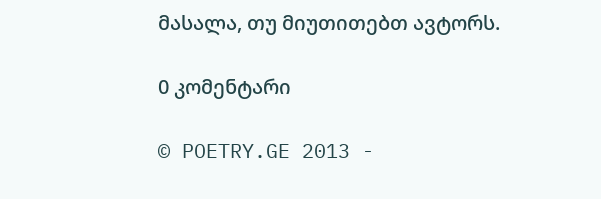მასალა, თუ მიუთითებთ ავტორს.

0 კომენტარი

© POETRY.GE 2013 -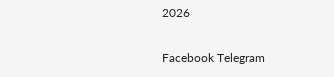2026

Facebook Telegram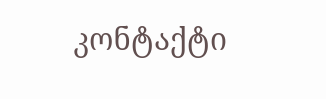კონტაქტი